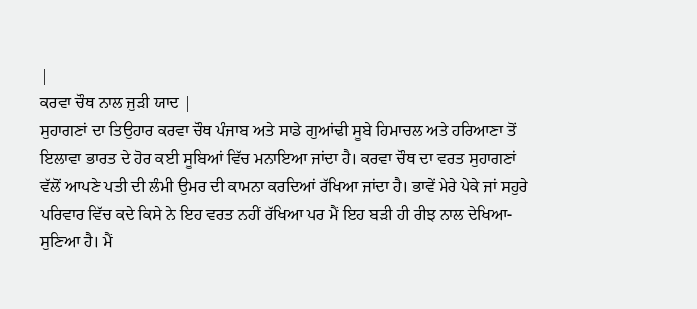|
ਕਰਵਾ ਚੌਥ ਨਾਲ ਜੁੜੀ ਯਾਦ |
ਸੁਹਾਗਣਾਂ ਦਾ ਤਿਉਹਾਰ ਕਰਵਾ ਚੌਥ ਪੰਜਾਬ ਅਤੇ ਸਾਡੇ ਗੁਆਂਢੀ ਸੂਬੇ ਹਿਮਾਚਲ ਅਤੇ ਹਰਿਆਣਾ ਤੋਂ ਇਲਾਵਾ ਭਾਰਤ ਦੇ ਹੋਰ ਕਈ ਸੂਬਿਆਂ ਵਿੱਚ ਮਨਾਇਆ ਜਾਂਦਾ ਹੈ। ਕਰਵਾ ਚੌਥ ਦਾ ਵਰਤ ਸੁਹਾਗਣਾਂ ਵੱਲੋਂ ਆਪਣੇ ਪਤੀ ਦੀ ਲੰਮੀ ਉਮਰ ਦੀ ਕਾਮਨਾ ਕਰਦਿਆਂ ਰੱਖਿਆ ਜਾਂਦਾ ਹੈ। ਭਾਵੇਂ ਮੇਰੇ ਪੇਕੇ ਜਾਂ ਸਹੁਰੇ ਪਰਿਵਾਰ ਵਿੱਚ ਕਦੇ ਕਿਸੇ ਨੇ ਇਹ ਵਰਤ ਨਹੀਂ ਰੱਖਿਆ ਪਰ ਮੈਂ ਇਹ ਬੜੀ ਹੀ ਰੀਝ ਨਾਲ ਦੇਖਿਆ-ਸੁਣਿਆ ਹੈ। ਮੈਂ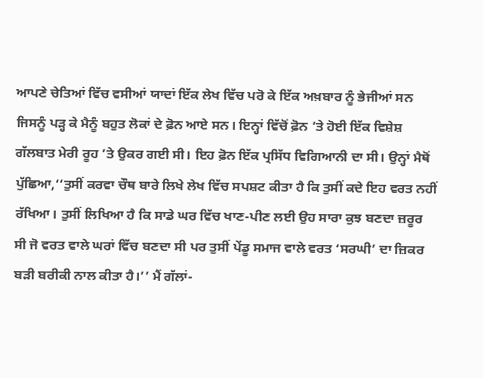ਆਪਣੇ ਚੇਤਿਆਂ ਵਿੱਚ ਵਸੀਆਂ ਯਾਦਾਂ ਇੱਕ ਲੇਖ ਵਿੱਚ ਪਰੋ ਕੇ ਇੱਕ ਅਖ਼ਬਾਰ ਨੂੰ ਭੇਜੀਆਂ ਸਨ ਜਿਸਨੂੰ ਪੜ੍ਹ ਕੇ ਮੈਨੂੰ ਬਹੁਤ ਲੋਕਾਂ ਦੇ ਫ਼ੋਨ ਆਏ ਸਨ। ਇਨ੍ਹਾਂ ਵਿੱਚੋਂ ਫ਼ੋਨ ’ਤੇ ਹੋਈ ਇੱਕ ਵਿਸ਼ੇਸ਼ ਗੱਲਬਾਤ ਮੇਰੀ ਰੂਹ ’ਤੇ ਉਕਰ ਗਈ ਸੀ। ਇਹ ਫ਼ੋਨ ਇੱਕ ਪ੍ਰਸਿੱਧ ਵਿਗਿਆਨੀ ਦਾ ਸੀ। ਉਨ੍ਹਾਂ ਮੈਥੋਂ ਪੁੱਛਿਆ,‘‘ਤੁਸੀਂ ਕਰਵਾ ਚੌਥ ਬਾਰੇ ਲਿਖੇ ਲੇਖ ਵਿੱਚ ਸਪਸ਼ਟ ਕੀਤਾ ਹੈ ਕਿ ਤੁਸੀਂ ਕਦੇ ਇਹ ਵਰਤ ਨਹੀਂ ਰੱਖਿਆ। ਤੁਸੀਂ ਲਿਖਿਆ ਹੈ ਕਿ ਸਾਡੇ ਘਰ ਵਿੱਚ ਖਾਣ-ਪੀਣ ਲਈ ਉਹ ਸਾਰਾ ਕੁਝ ਬਣਦਾ ਜ਼ਰੂਰ ਸੀ ਜੋ ਵਰਤ ਵਾਲੇ ਘਰਾਂ ਵਿੱਚ ਬਣਦਾ ਸੀ ਪਰ ਤੁਸੀਂ ਪੇਂਡੂ ਸਮਾਜ ਵਾਲੇ ਵਰਤ ‘ਸਰਘੀ’ ਦਾ ਜ਼ਿਕਰ ਬੜੀ ਬਰੀਕੀ ਨਾਲ ਕੀਤਾ ਹੈ।’’ ਮੈਂ ਗੱਲਾਂ-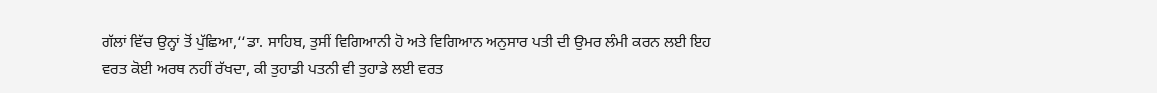ਗੱਲਾਂ ਵਿੱਚ ਉਨ੍ਹਾਂ ਤੋਂ ਪੁੱਛਿਆ,‘‘ਡਾ. ਸਾਹਿਬ, ਤੁਸੀਂ ਵਿਗਿਆਨੀ ਹੋ ਅਤੇ ਵਿਗਿਆਨ ਅਨੁਸਾਰ ਪਤੀ ਦੀ ਉਮਰ ਲੰਮੀ ਕਰਨ ਲਈ ਇਹ ਵਰਤ ਕੋਈ ਅਰਥ ਨਹੀਂ ਰੱਖਦਾ, ਕੀ ਤੁਹਾਡੀ ਪਤਨੀ ਵੀ ਤੁਹਾਡੇ ਲਈ ਵਰਤ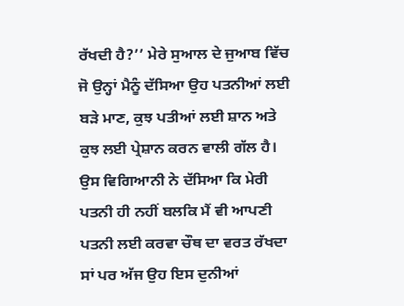ਰੱਖਦੀ ਹੈ?’’ ਮੇਰੇ ਸੁਆਲ ਦੇ ਜੁਆਬ ਵਿੱਚ ਜੋ ਉਨ੍ਹਾਂ ਮੈਨੂੰ ਦੱਸਿਆ ਉਹ ਪਤਨੀਆਂ ਲਈ ਬੜੇ ਮਾਣ, ਕੁਝ ਪਤੀਆਂ ਲਈ ਸ਼ਾਨ ਅਤੇ ਕੁਝ ਲਈ ਪ੍ਰੇਸ਼ਾਨ ਕਰਨ ਵਾਲੀ ਗੱਲ ਹੈ। ਉਸ ਵਿਗਿਆਨੀ ਨੇ ਦੱਸਿਆ ਕਿ ਮੇਰੀ ਪਤਨੀ ਹੀ ਨਹੀਂ ਬਲਕਿ ਮੈਂ ਵੀ ਆਪਣੀ ਪਤਨੀ ਲਈ ਕਰਵਾ ਚੌਥ ਦਾ ਵਰਤ ਰੱਖਦਾ ਸਾਂ ਪਰ ਅੱਜ ਉਹ ਇਸ ਦੁਨੀਆਂ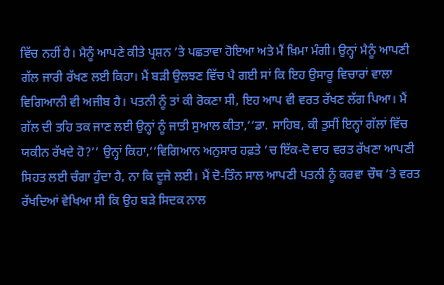ਵਿੱਚ ਨਹੀਂ ਹੈ। ਮੈਨੂੰ ਆਪਣੇ ਕੀਤੇ ਪ੍ਰਸ਼ਨ ’ਤੇ ਪਛਤਾਵਾ ਹੋਇਆ ਅਤੇ ਮੈਂ ਖ਼ਿਮਾ ਮੰਗੀ। ਉਨ੍ਹਾਂ ਮੈਨੂੰ ਆਪਣੀ ਗੱਲ ਜਾਰੀ ਰੱਖਣ ਲਈ ਕਿਹਾ। ਮੈਂ ਬੜੀ ਉਲਝਣ ਵਿੱਚ ਪੈ ਗਈ ਸਾਂ ਕਿ ਇਹ ਉਸਾਰੂ ਵਿਚਾਰਾਂ ਵਾਲਾ ਵਿਗਿਆਨੀ ਵੀ ਅਜੀਬ ਹੈ। ਪਤਨੀ ਨੂੰ ਤਾਂ ਕੀ ਰੋਕਣਾ ਸੀ, ਇਹ ਆਪ ਵੀ ਵਰਤ ਰੱਖਣ ਲੱਗ ਪਿਆ। ਮੈਂ ਗੱਲ ਦੀ ਤਹਿ ਤਕ ਜਾਣ ਲਈ ਉਨ੍ਹਾਂ ਨੂੰ ਜਾਤੀ ਸੁਆਲ ਕੀਤਾ,‘‘ਡਾ. ਸਾਹਿਬ, ਕੀ ਤੁਸੀਂ ਇਨ੍ਹਾਂ ਗੱਲਾਂ ਵਿੱਚ ਯਕੀਨ ਰੱਖਦੇ ਹੋ?’’ ਉਨ੍ਹਾਂ ਕਿਹਾ,‘‘ਵਿਗਿਆਨ ਅਨੁਸਾਰ ਹਫ਼ਤੇ ’ਚ ਇੱਕ-ਦੋ ਵਾਰ ਵਰਤ ਰੱਖਣਾ ਆਪਣੀ ਸਿਹਤ ਲਈ ਚੰਗਾ ਹੁੰਦਾ ਹੈ, ਨਾ ਕਿ ਦੂਜੇ ਲਈ। ਮੈਂ ਦੋ-ਤਿੰਨ ਸਾਲ ਆਪਣੀ ਪਤਨੀ ਨੂੰ ਕਰਵਾ ਚੌਥ ’ਤੇ ਵਰਤ ਰੱਖਦਿਆਂ ਵੇਖਿਆ ਸੀ ਕਿ ਉਹ ਬੜੇ ਸਿਦਕ ਨਾਲ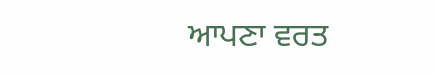ਆਪਣਾ ਵਰਤ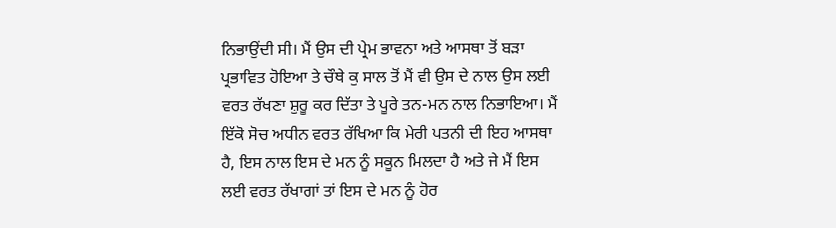ਨਿਭਾਉਂਦੀ ਸੀ। ਮੈਂ ਉਸ ਦੀ ਪ੍ਰੇਮ ਭਾਵਨਾ ਅਤੇ ਆਸਥਾ ਤੋਂ ਬੜਾ ਪ੍ਰਭਾਵਿਤ ਹੋਇਆ ਤੇ ਚੌਥੇ ਕੁ ਸਾਲ ਤੋਂ ਮੈਂ ਵੀ ਉਸ ਦੇ ਨਾਲ ਉਸ ਲਈ ਵਰਤ ਰੱਖਣਾ ਸ਼ੁਰੂ ਕਰ ਦਿੱਤਾ ਤੇ ਪੂਰੇ ਤਨ-ਮਨ ਨਾਲ ਨਿਭਾਇਆ। ਮੈਂ ਇੱਕੋ ਸੋਚ ਅਧੀਨ ਵਰਤ ਰੱਖਿਆ ਕਿ ਮੇਰੀ ਪਤਨੀ ਦੀ ਇਹ ਆਸਥਾ ਹੈ, ਇਸ ਨਾਲ ਇਸ ਦੇ ਮਨ ਨੂੰ ਸਕੂਨ ਮਿਲਦਾ ਹੈ ਅਤੇ ਜੇ ਮੈਂ ਇਸ ਲਈ ਵਰਤ ਰੱਖਾਗਾਂ ਤਾਂ ਇਸ ਦੇ ਮਨ ਨੂੰ ਹੋਰ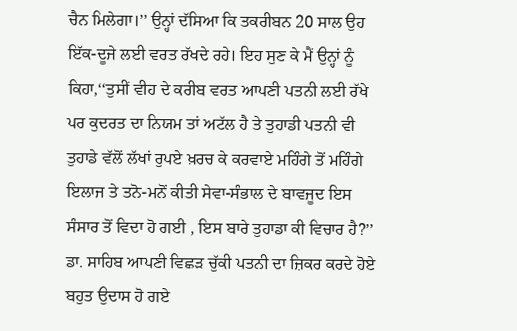ਚੈਨ ਮਿਲੇਗਾ।’’ ਉਨ੍ਹਾਂ ਦੱਸਿਆ ਕਿ ਤਕਰੀਬਨ 20 ਸਾਲ ਉਹ ਇੱਕ-ਦੂਜੇ ਲਈ ਵਰਤ ਰੱਖਦੇ ਰਹੇ। ਇਹ ਸੁਣ ਕੇ ਮੈਂ ਉਨ੍ਹਾਂ ਨੂੰ ਕਿਹਾ,‘‘ਤੁਸੀਂ ਵੀਹ ਦੇ ਕਰੀਬ ਵਰਤ ਆਪਣੀ ਪਤਨੀ ਲਈ ਰੱਖੇ ਪਰ ਕੁਦਰਤ ਦਾ ਨਿਯਮ ਤਾਂ ਅਟੱਲ ਹੈ ਤੇ ਤੁਹਾਡੀ ਪਤਨੀ ਵੀ ਤੁਹਾਡੇ ਵੱਲੋਂ ਲੱਖਾਂ ਰੁਪਏ ਖ਼ਰਚ ਕੇ ਕਰਵਾਏ ਮਹਿੰਗੇ ਤੋਂ ਮਹਿੰਗੇ ਇਲਾਜ ਤੇ ਤਨੋ-ਮਨੋਂ ਕੀਤੀ ਸੇਵਾ-ਸੰਭਾਲ ਦੇ ਬਾਵਜੂਦ ਇਸ ਸੰਸਾਰ ਤੋਂ ਵਿਦਾ ਹੋ ਗਈ , ਇਸ ਬਾਰੇ ਤੁਹਾਡਾ ਕੀ ਵਿਚਾਰ ਹੈ?’’ ਡਾ. ਸਾਹਿਬ ਆਪਣੀ ਵਿਛੜ ਚੁੱਕੀ ਪਤਨੀ ਦਾ ਜ਼ਿਕਰ ਕਰਦੇ ਹੋਏ ਬਹੁਤ ਉਦਾਸ ਹੋ ਗਏ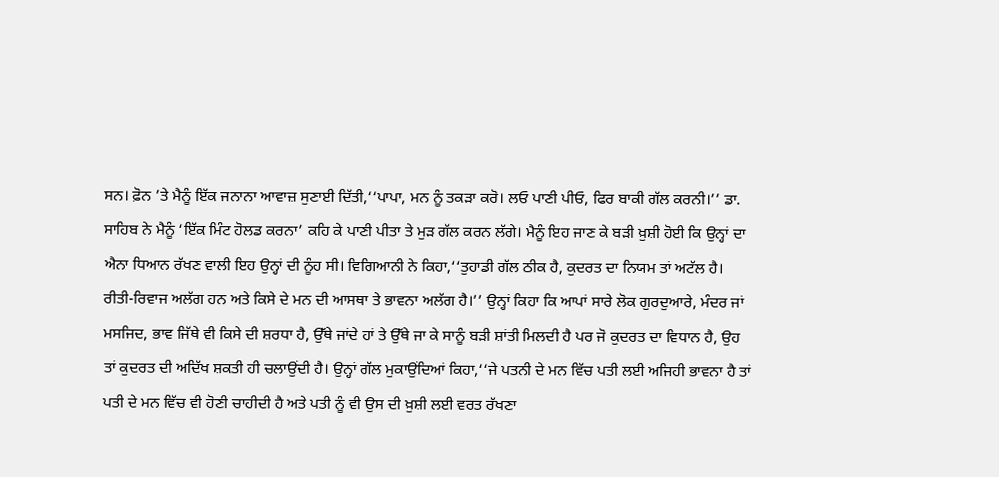ਸਨ। ਫ਼ੋਨ ’ਤੇ ਮੈਨੂੰ ਇੱਕ ਜਨਾਨਾ ਆਵਾਜ਼ ਸੁਣਾਈ ਦਿੱਤੀ,‘‘ਪਾਪਾ, ਮਨ ਨੂੰ ਤਕੜਾ ਕਰੋ। ਲਓ ਪਾਣੀ ਪੀਓ, ਫਿਰ ਬਾਕੀ ਗੱਲ ਕਰਨੀ।’’ ਡਾ. ਸਾਹਿਬ ਨੇ ਮੈਨੂੰ ‘ਇੱਕ ਮਿੰਟ ਹੋਲਡ ਕਰਨਾ’ ਕਹਿ ਕੇ ਪਾਣੀ ਪੀਤਾ ਤੇ ਮੁੜ ਗੱਲ ਕਰਨ ਲੱਗੇ। ਮੈਨੂੰ ਇਹ ਜਾਣ ਕੇ ਬੜੀ ਖ਼ੁਸ਼ੀ ਹੋਈ ਕਿ ਉਨ੍ਹਾਂ ਦਾ ਐਨਾ ਧਿਆਨ ਰੱਖਣ ਵਾਲੀ ਇਹ ਉਨ੍ਹਾਂ ਦੀ ਨੂੰਹ ਸੀ। ਵਿਗਿਆਨੀ ਨੇ ਕਿਹਾ,‘‘ਤੁਹਾਡੀ ਗੱਲ ਠੀਕ ਹੈ, ਕੁਦਰਤ ਦਾ ਨਿਯਮ ਤਾਂ ਅਟੱਲ ਹੈ। ਰੀਤੀ-ਰਿਵਾਜ ਅਲੱਗ ਹਨ ਅਤੇ ਕਿਸੇ ਦੇ ਮਨ ਦੀ ਆਸਥਾ ਤੇ ਭਾਵਨਾ ਅਲੱਗ ਹੈ।’’ ਉਨ੍ਹਾਂ ਕਿਹਾ ਕਿ ਆਪਾਂ ਸਾਰੇ ਲੋਕ ਗੁਰਦੁਆਰੇ, ਮੰਦਰ ਜਾਂ ਮਸਜਿਦ, ਭਾਵ ਜਿੱਥੇ ਵੀ ਕਿਸੇ ਦੀ ਸ਼ਰਧਾ ਹੈ, ਉੱਥੇ ਜਾਂਦੇ ਹਾਂ ਤੇ ਉੱਥੇ ਜਾ ਕੇ ਸਾਨੂੰ ਬੜੀ ਸ਼ਾਂਤੀ ਮਿਲਦੀ ਹੈ ਪਰ ਜੋ ਕੁਦਰਤ ਦਾ ਵਿਧਾਨ ਹੈ, ਉਹ ਤਾਂ ਕੁਦਰਤ ਦੀ ਅਦਿੱਖ ਸ਼ਕਤੀ ਹੀ ਚਲਾਉਂਦੀ ਹੈ। ਉਨ੍ਹਾਂ ਗੱਲ ਮੁਕਾਉਂਦਿਆਂ ਕਿਹਾ,‘‘ਜੇ ਪਤਨੀ ਦੇ ਮਨ ਵਿੱਚ ਪਤੀ ਲਈ ਅਜਿਹੀ ਭਾਵਨਾ ਹੈ ਤਾਂ ਪਤੀ ਦੇ ਮਨ ਵਿੱਚ ਵੀ ਹੋਣੀ ਚਾਹੀਦੀ ਹੈ ਅਤੇ ਪਤੀ ਨੂੰ ਵੀ ਉਸ ਦੀ ਖ਼ੁਸ਼ੀ ਲਈ ਵਰਤ ਰੱਖਣਾ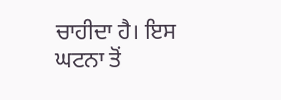ਚਾਹੀਦਾ ਹੈ। ਇਸ ਘਟਨਾ ਤੋਂ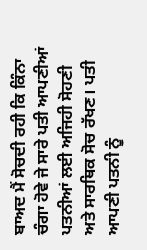ਬਾਅਦ ਮੈਂ ਸੋਚਦੀ ਰਹੀ ਕਿ ਕਿੰਨਾ ਚੰਗਾ ਹੋਵੇ ਜੇ ਸਾਰੇ ਪਤੀ ਆਪਣੀਆਂ ਪਤਨੀਆਂ ਲਈ ਅਜਿਹੀ ਸੋਹਣੀ ਅਤੇ ਸਾਰਥਿਕ ਸੋਚ ਰੱਖਣ। ਪਤੀ ਆਪਣੀ ਪਤਨੀ ਨੂੰ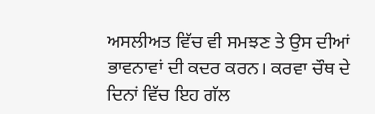ਅਸਲੀਅਤ ਵਿੱਚ ਵੀ ਸਮਝਣ ਤੇ ਉਸ ਦੀਆਂ ਭਾਵਨਾਵਾਂ ਦੀ ਕਦਰ ਕਰਨ। ਕਰਵਾ ਚੌਥ ਦੇ ਦਿਨਾਂ ਵਿੱਚ ਇਹ ਗੱਲ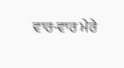ਵਾਰ-ਵਾਰ ਮੇਰੇ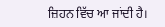ਜ਼ਿਹਨ ਵਿੱਚ ਆ ਜਾਂਦੀ ਹੈ।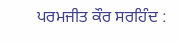ਪਰਮਜੀਤ ਕੌਰ ਸਰਹਿੰਦ :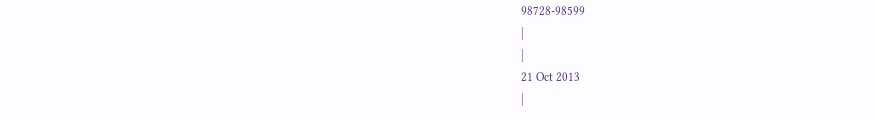98728-98599
|
|
21 Oct 2013
|